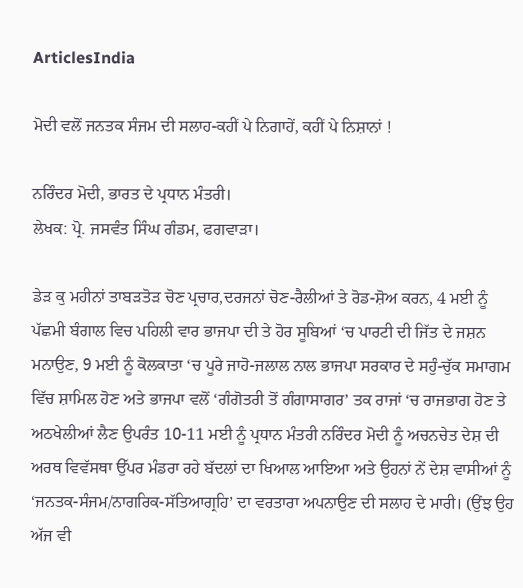ArticlesIndia

ਮੋਦੀ ਵਲੋਂ ਜਨਤਕ ਸੰਜਮ ਦੀ ਸਲਾਹ-ਕਹੀਂ ਪੇ ਨਿਗਾਹੇਂ, ਕਹੀਂ ਪੇ ਨਿਸ਼ਾਨਾਂ !

ਨਰਿੰਦਰ ਮੋਦੀ, ਭਾਰਤ ਦੇ ਪ੍ਰਧਾਨ ਮੰਤਰੀ।
ਲੇਖਕ: ਪ੍ਰੋ. ਜਸਵੰਤ ਸਿੰਘ ਗੰਡਮ, ਫਗਵਾੜਾ।

ਡੇੜ ਕੁ ਮਹੀਨਾਂ ਤਾਬੜਤੋੜ ਚੋਣ ਪ੍ਰਚਾਰ,ਦਰਜਨਾਂ ਚੋਣ-ਰੈਲੀਆਂ ਤੇ ਰੋਡ-ਸ਼ੋਅ ਕਰਨ, 4 ਮਈ ਨੂੰ ਪੱਛਮੀ ਬੰਗਾਲ ਵਿਚ ਪਹਿਲੀ ਵਾਰ ਭਾਜਪਾ ਦੀ ਤੇ ਹੋਰ ਸੂਬਿਆਂ ‘ਚ ਪਾਰਟੀ ਦੀ ਜਿੱਤ ਦੇ ਜਸ਼ਨ ਮਨਾਉਣ, 9 ਮਈ ਨੂੰ ਕੋਲਕਾਤਾ ‘ਚ ਪੂਰੇ ਜਾਹੋ-ਜਲਾਲ ਨਾਲ ਭਾਜਪਾ ਸਰਕਾਰ ਦੇ ਸਹੁੰ-ਚੁੱਕ ਸਮਾਗਮ ਵਿੱਚ ਸ਼ਾਮਿਲ ਹੋਣ ਅਤੇ ਭਾਜਪਾ ਵਲੋਂ ‘ਗੰਗੋਤਰੀ ਤੋਂ ਗੰਗਾਸਾਗਰ’ ਤਕ ਰਾਜਾਂ ‘ਚ ਰਾਜਭਾਗ ਹੋਣ ਤੇ ਅਠਖੇਲੀਆਂ ਲੈਣ ਉਪਰੰਤ 10-11 ਮਈ ਨੂੰ ਪ੍ਰਧਾਨ ਮੰਤਰੀ ਨਰਿੰਦਰ ਮੋਦੀ ਨੂੰ ਅਚਨਚੇਤ ਦੇਸ਼ ਦੀ ਅਰਥ ਵਿਵੱਸਥਾ ਉੱਪਰ ਮੰਡਰਾ ਰਹੇ ਬੱਦਲਾਂ ਦਾ ਖਿਆਲ ਆਇਆ ਅਤੇ ਉਹਨਾਂ ਨੇਂ ਦੇਸ਼ ਵਾਸੀਆਂ ਨੂੰ ‘ਜਨਤਕ-ਸੰਜਮ/ਨਾਗਰਿਕ-ਸੱਤਿਆਗ੍ਰਹਿ’ ਦਾ ਵਰਤਾਰਾ ਅਪਨਾਉਣ ਦੀ ਸਲਾਹ ਦੇ ਮਾਰੀ। (ਉਂਝ ਉਹ ਅੱਜ ਵੀ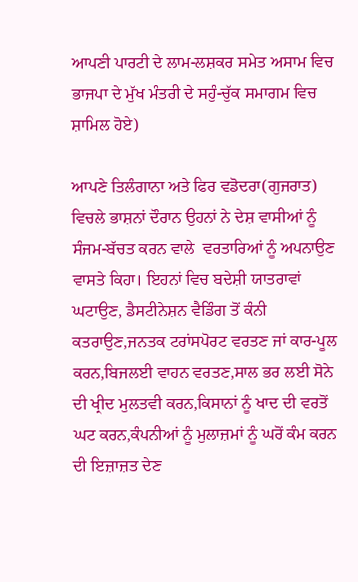ਆਪਣੀ ਪਾਰਟੀ ਦੇ ਲਾਮ-ਲਸ਼ਕਰ ਸਮੇਤ ਅਸਾਮ ਵਿਚ ਭਾਜਪਾ ਦੇ ਮੁੱਖ ਮੰਤਰੀ ਦੇ ਸਹੁੰ-ਚੁੱਕ ਸਮਾਗਮ ਵਿਚ ਸ਼ਾਮਿਲ ਹੋਏ)

ਆਪਣੇ ਤਿਲੰਗਾਨਾ ਅਤੇ ਫਿਰ ਵਡੋਦਰਾ(ਗੁਜਰਾਤ) ਵਿਚਲੇ ਭਾਸ਼ਨਾਂ ਦੌਰਾਨ ਉਹਨਾਂ ਨੇ ਦੇਸ਼ ਵਾਸੀਆਂ ਨੂੰ ਸੰਜਮ-ਬੱਚਤ ਕਰਨ ਵਾਲੇ  ਵਰਤਾਰਿਆਂ ਨੂੰ ਅਪਨਾਉਣ ਵਾਸਤੇ ਕਿਹਾ। ਇਹਨਾਂ ਵਿਚ ਬਦੇਸ਼ੀ ਯਾਤਰਾਵਾਂ ਘਟਾਉਣ, ਡੈਸਟੀਨੇਸ਼ਨ ਵੈਡਿੰਗ ਤੋਂ ਕੰਨੀ ਕਤਰਾਉਣ,ਜਨਤਕ ਟਰਾਂਸਪੋਰਟ ਵਰਤਣ ਜਾਂ ਕਾਰ-ਪੂਲ ਕਰਨ,ਬਿਜਲਈ ਵਾਹਨ ਵਰਤਣ,ਸਾਲ ਭਰ ਲਈ ਸੋਨੇ ਦੀ ਖ੍ਰੀਦ ਮੁਲਤਵੀ ਕਰਨ,ਕਿਸਾਨਾਂ ਨੂੰ ਖਾਦ ਦੀ ਵਰਤੋਂ ਘਟ ਕਰਨ,ਕੰਪਨੀਆਂ ਨੂੰ ਮੁਲਾਜ਼ਮਾਂ ਨੂੰ ਘਰੋਂ ਕੰਮ ਕਰਨ ਦੀ ਇਜ਼ਾਜ਼ਤ ਦੇਣ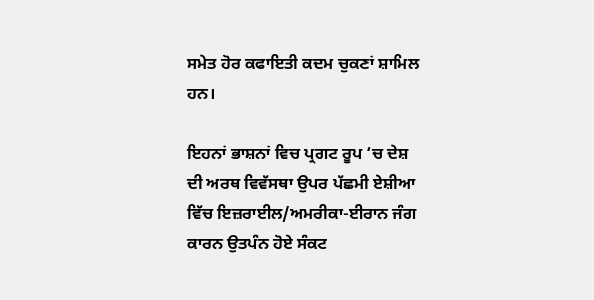ਸਮੇਤ ਹੋਰ ਕਫਾਇਤੀ ਕਦਮ ਚੁਕਣਾਂ ਸ਼ਾਮਿਲ ਹਨ।

ਇਹਨਾਂ ਭਾਸ਼ਨਾਂ ਵਿਚ ਪ੍ਰਗਟ ਰੂਪ ‘ਚ ਦੇਸ਼ ਦੀ ਅਰਥ ਵਿਵੱਸਥਾ ਉਪਰ ਪੱਛਮੀ ਏਸ਼ੀਆ ਵਿੱਚ ਇਜ਼ਰਾਈਲ/ਅਮਰੀਕਾ-ਈਰਾਨ ਜੰਗ ਕਾਰਨ ਉਤਪੰਨ ਹੋਏ ਸੰਕਟ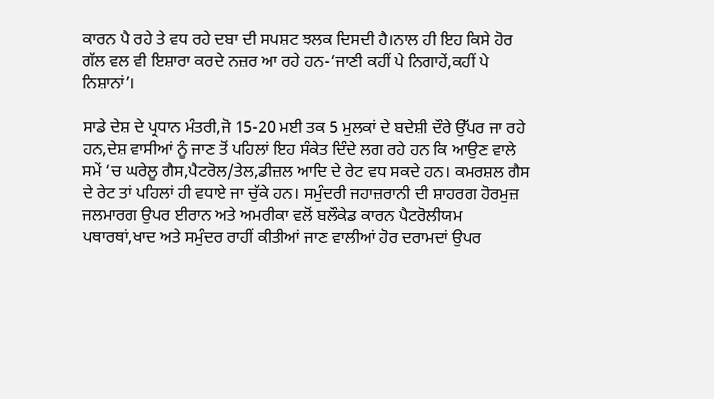ਕਾਰਨ ਪੈ ਰਹੇ ਤੇ ਵਧ ਰਹੇ ਦਬਾ ਦੀ ਸਪਸ਼ਟ ਝਲਕ ਦਿਸਦੀ ਹੈ।ਨਾਲ ਹੀ ਇਹ ਕਿਸੇ ਹੋਰ ਗੱਲ ਵਲ ਵੀ ਇਸ਼ਾਰਾ ਕਰਦੇ ਨਜ਼ਰ ਆ ਰਹੇ ਹਨ-‘ਜਾਣੀ ਕਹੀਂ ਪੇ ਨਿਗਾਹੇਂ,ਕਹੀਂ ਪੇ ਨਿਸ਼ਾਨਾਂ’।

ਸਾਡੇ ਦੇਸ਼ ਦੇ ਪ੍ਰਧਾਨ ਮੰਤਰੀ,ਜੋ 15-20 ਮਈ ਤਕ 5 ਮੁਲਕਾਂ ਦੇ ਬਦੇਸ਼ੀ ਦੌਰੇ ਉੱਪਰ ਜਾ ਰਹੇ ਹਨ,ਦੇਸ਼ ਵਾਸੀਆਂ ਨੂੰ ਜਾਣ ਤੋਂ ਪਹਿਲਾਂ ਇਹ ਸੰਕੇਤ ਦਿੰਦੇ ਲਗ ਰਹੇ ਹਨ ਕਿ ਆਉਣ ਵਾਲੇ ਸਮੇਂ ‘ਚ ਘਰੇਲੂ ਗੈਸ,ਪੈਟਰੋਲ/ਤੇਲ,ਡੀਜ਼ਲ ਆਦਿ ਦੇ ਰੇਟ ਵਧ ਸਕਦੇ ਹਨ। ਕਮਰਸ਼ਲ ਗੈਸ ਦੇ ਰੇਟ ਤਾਂ ਪਹਿਲਾਂ ਹੀ ਵਧਾਏ ਜਾ ਚੁੱਕੇ ਹਨ। ਸਮੁੰਦਰੀ ਜਹਾਜ਼ਰਾਨੀ ਦੀ ਸ਼ਾਹਰਗ ਹੋਰਮੁਜ਼ ਜਲਮਾਰਗ ਉਪਰ ਈਰਾਨ ਅਤੇ ਅਮਰੀਕਾ ਵਲੋਂ ਬਲੌਕੇਡ ਕਾਰਨ ਪੈਟਰੋਲੀਯਮ ਪਥਾਰਥਾਂ,ਖਾਦ ਅਤੇ ਸਮੁੰਦਰ ਰਾਹੀਂ ਕੀਤੀਆਂ ਜਾਣ ਵਾਲੀਆਂ ਹੋਰ ਦਰਾਮਦਾਂ ਉਪਰ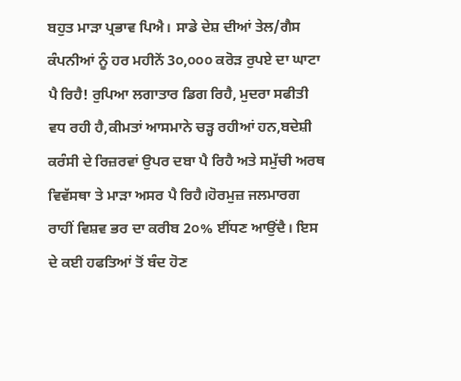ਬਹੁਤ ਮਾੜਾ ਪ੍ਰਭਾਵ ਪਿਐ। ਸਾਡੇ ਦੇਸ਼ ਦੀਆਂ ਤੇਲ/ਗੈਸ ਕੰਪਨੀਆਂ ਨੂੰ ਹਰ ਮਹੀਨੇਂ 3੦,੦੦੦ ਕਰੋੜ ਰੁਪਏ ਦਾ ਘਾਟਾ ਪੈ ਰਿਹੈ! ਰੁਪਿਆ ਲਗਾਤਾਰ ਡਿਗ ਰਿਹੈ, ਮੁਦਰਾ ਸਫੀਤੀ ਵਧ ਰਹੀ ਹੈ,ਕੀਮਤਾਂ ਆਸਮਾਨੇ ਚੜ੍ਹ ਰਹੀਆਂ ਹਨ,ਬਦੇਸ਼ੀ ਕਰੰਸੀ ਦੇ ਰਿਜ਼ਰਵਾਂ ਉਪਰ ਦਬਾ ਪੈ ਰਿਹੈ ਅਤੇ ਸਮੁੱਚੀ ਅਰਥ ਵਿਵੱਸਥਾ ਤੇ ਮਾੜਾ ਅਸਰ ਪੈ ਰਿਹੈ।ਹੋਰਮੁਜ਼ ਜਲਮਾਰਗ ਰਾਹੀਂ ਵਿਸ਼ਵ ਭਰ ਦਾ ਕਰੀਬ 2੦% ਈਂਧਣ ਆਉਂਦੈ। ਇਸ ਦੇ ਕਈ ਹਫਤਿਆਂ ਤੋਂ ਬੰਦ ਹੋਣ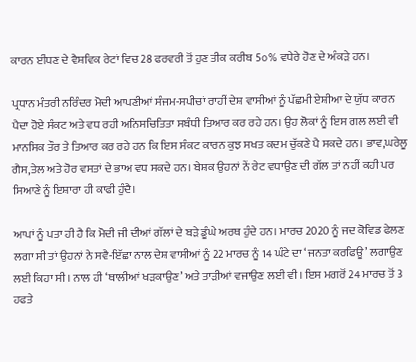ਕਾਰਨ ਈਂਧਣ ਦੇ ਵੈਸ਼ਵਿਕ ਰੇਟਾਂ ਵਿਚ 28 ਫਰਵਰੀ ਤੋਂ ਹੁਣ ਤੀਕ ਕਰੀਬ 5੦% ਵਧੇਰੇ ਹੋਣ ਦੇ ਅੰਕੜੇ ਹਨ।

ਪ੍ਰਧਾਨ ਮੰਤਰੀ ਨਰਿੰਦਰ ਮੋਦੀ ਆਪਣੀਆਂ ਸੰਜਮ-ਸਪੀਚਾਂ ਰਾਹੀਂ ਦੇਸ਼ ਵਾਸੀਆਂ ਨੂੰ ਪੱਛਮੀ ਏਸ਼ੀਆ ਦੇ ਯੁੱਧ ਕਾਰਨ ਪੈਦਾ ਹੋਏ ਸੰਕਟ ਅਤੇ ਵਧ ਰਹੀ ਅਨਿਸਚਿਤਿਤਾ ਸਬੰਧੀ ਤਿਆਰ ਕਰ ਰਹੇ ਹਨ। ਉਹ ਲੋਕਾਂ ਨੂੰ ਇਸ ਗਲ ਲਈ ਵੀ ਮਾਨਸਿਕ ਤੌਰ ਤੇ ਤਿਆਰ ਕਰ ਰਹੇ ਹਨ ਕਿ ਇਸ ਸੰਕਟ ਕਾਰਨ ਕੁਝ ਸਖਤ ਕਦਮ ਚੁੱਕਣੇ ਪੈ ਸਕਦੇ ਹਨ। ਭਾਵ,ਘਰੇਲੂ ਗੈਸ,ਤੇਲ ਅਤੇ ਹੋਰ ਵਸਤਾਂ ਦੇ ਭਾਅ ਵਧ ਸਕਦੇ ਹਨ। ਬੇਸ਼ਕ ਉਹਨਾਂ ਨੇਂ ਰੇਟ ਵਧਾਉਣ ਦੀ ਗੱਲ ਤਾਂ ਨਹੀਂ ਕਹੀ ਪਰ ਸਿਆਣੇ ਨੂੰ ਇਸ਼ਾਰਾ ਹੀ ਕਾਫੀ ਹੁੰਦੈ।

ਆਪਾਂ ਨੂੰ ਪਤਾ ਹੀ ਹੈ ਕਿ ਮੋਦੀ ਜੀ ਦੀਆਂ ਗੱਲਾਂ ਦੇ ਬੜੇ ਡੂੰਘੇ ਅਰਥ ਹੁੰਦੇ ਹਨ। ਮਾਰਚ 2020 ਨੂੰ ਜਦ ਕੋਵਿਡ ਫੇਲਣ ਲਗਾ ਸੀ ਤਾਂ ਉਹਨਾਂ ਨੇ ਸਵੈ-ਇੱਛਾ ਨਾਲ ਦੇਸ਼ ਵਾਸੀਆਂ ਨੂੰ 22 ਮਾਰਚ ਨੂੰ 14 ਘੰਟੇ ਦਾ ‘ਜਨਤਾ ਕਰਫਿਊ’ ਲਗਾਉਣ ਲਈ ਕਿਹਾ ਸੀ। ਨਾਲ ਹੀ ‘ਥਾਲੀਆਂ ਖੜਕਾਉਣ’ ਅਤੇ ਤਾੜੀਆਂ ਵਜਾਉਣ ਲਈ ਵੀ। ਇਸ ਮਗਰੋਂ 24 ਮਾਰਚ ਤੋਂ 3 ਹਫਤੇ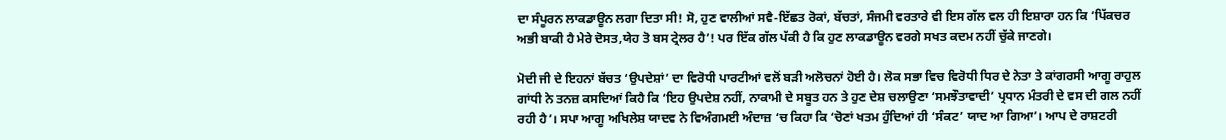ਦਾ ਸੰਪੂਰਨ ਲਾਕਡਾਊਨ ਲਗਾ ਦਿਤਾ ਸੀ! ਸੋ, ਹੁਣ ਵਾਲੀਆਂ ਸਵੈ-ਇੱਛਤ ਰੋਕਾਂ, ਬੱਚਤਾਂ, ਸੰਜਮੀ ਵਰਤਾਰੇ ਵੀ ਇਸ ਗੱਲ ਵਲ ਹੀ ਇਸ਼ਾਰਾ ਹਨ ਕਿ ‘ਪਿੱਕਚਰ ਅਭੀ ਬਾਕੀ ਹੈ ਮੇਰੇ ਦੋਸਤ,ਯੇਹ ਤੋ ਬਸ ਟ੍ਰੇਲਰ ਹੈ’! ਪਰ ਇੱਕ ਗੱਲ ਪੱਕੀ ਹੈ ਕਿ ਹੁਣ ਲਾਕਡਾਊਨ ਵਰਗੇ ਸਖਤ ਕਦਮ ਨਹੀਂ ਚੁੱਕੇ ਜਾਣਗੇ।

ਮੋਦੀ ਜੀ ਦੇ ਇਹਨਾਂ ਬੱਚਤ ‘ਉਪਦੇਸ਼ਾਂ’ ਦਾ ਵਿਰੋਧੀ ਪਾਰਟੀਆਂ ਵਲੋਂ ਬੜੀ ਅਲੋਚਨਾਂ ਹੋਈ ਹੈ। ਲੋਕ ਸਭਾ ਵਿਚ ਵਿਰੋਧੀ ਧਿਰ ਦੇ ਨੇਤਾ ਤੇ ਕਾਂਗਰਸੀ ਆਗੂ ਰਾਹੁਲ ਗਾਂਧੀ ਨੇ ਤਨਜ਼ ਕਸਦਿਆਂ ਕਿਹੈ ਕਿ ‘ਇਹ ਉਪਦੇਸ਼ ਨਹੀਂ, ਨਾਕਾਮੀ ਦੇ ਸਬੂਤ ਹਨ ਤੇ ਹੁਣ ਦੇਸ਼ ਚਲਾਉਣਾ ‘ਸਮਝੌਤਾਵਾਦੀ’ ਪ੍ਰਧਾਨ ਮੰਤਰੀ ਦੇ ਵਸ ਦੀ ਗਲ ਨਹੀਂ ਰਹੀ ਹੈ’। ਸਪਾ ਆਗੂ ਅਖਿਲੇਸ਼ ਯਾਦਵ ਨੇ ਵਿਅੰਗਮਈ ਅੰਦਾਜ਼ ‘ਚ ਕਿਹਾ ਕਿ ‘ਚੋਣਾਂ ਖਤਮ ਹੁੰਦਿਆਂ ਹੀ ‘ਸੰਕਟ’ ਯਾਦ ਆ ਗਿਆ’। ਆਪ ਦੇ ਰਾਸ਼ਟਰੀ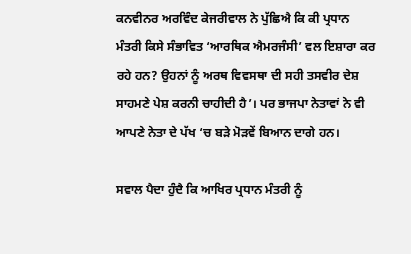ਕਨਵੀਨਰ ਅਰਵਿੰਦ ਕੇਜਰੀਵਾਲ ਨੇ ਪੁੱਛਿਐ ਕਿ ਕੀ ਪ੍ਰਧਾਨ ਮੰਤਰੀ ਕਿਸੇ ਸੰਭਾਵਿਤ ‘ਆਰਥਿਕ ਐਮਰਜੰਸੀ’ ਵਲ ਇਸ਼ਾਰਾ ਕਰ ਰਹੇ ਹਨ? ਉਹਨਾਂ ਨੂੰ ਅਰਥ ਵਿਵਸਥਾ ਦੀ ਸਹੀ ਤਸਵੀਰ ਦੇਸ਼ ਸਾਹਮਣੇ ਪੇਸ਼ ਕਰਨੀ ਚਾਹੀਦੀ ਹੈ’। ਪਰ ਭਾਜਪਾ ਨੇਤਾਵਾਂ ਨੇ ਵੀ ਆਪਣੇ ਨੇਤਾ ਦੇ ਪੱਖ ‘ਚ ਬੜੇ ਮੋੜਵੇਂ ਬਿਆਨ ਦਾਗੇ ਹਨ।

ਸਵਾਲ ਪੈਦਾ ਹੁੰਦੈ ਕਿ ਆਖਿਰ ਪ੍ਰਧਾਨ ਮੰਤਰੀ ਨੂੰ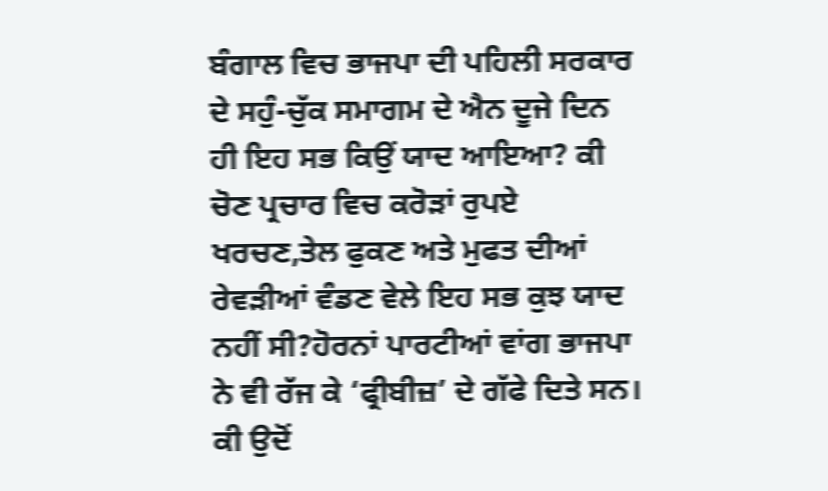ਬੰਗਾਲ ਵਿਚ ਭਾਜਪਾ ਦੀ ਪਹਿਲੀ ਸਰਕਾਰ ਦੇ ਸਹੁੰ-ਚੁੱਕ ਸਮਾਗਮ ਦੇ ਐਨ ਦੂਜੇ ਦਿਨ ਹੀ ਇਹ ਸਭ ਕਿਉਂ ਯਾਦ ਆਇਆ? ਕੀ ਚੋਣ ਪ੍ਰਚਾਰ ਵਿਚ ਕਰੋੜਾਂ ਰੁਪਏ ਖਰਚਣ,ਤੇਲ ਫੁਕਣ ਅਤੇ ਮੁਫਤ ਦੀਆਂ ਰੇਵੜੀਆਂ ਵੰਡਣ ਵੇਲੇ ਇਹ ਸਭ ਕੁਝ ਯਾਦ ਨਹੀਂ ਸੀ?ਹੋਰਨਾਂ ਪਾਰਟੀਆਂ ਵਾਂਗ ਭਾਜਪਾ ਨੇ ਵੀ ਰੱਜ ਕੇ ‘ਫ੍ਰੀਬੀਜ਼’ ਦੇ ਗੱਫੇ ਦਿਤੇ ਸਨ। ਕੀ ਉਦੋਂ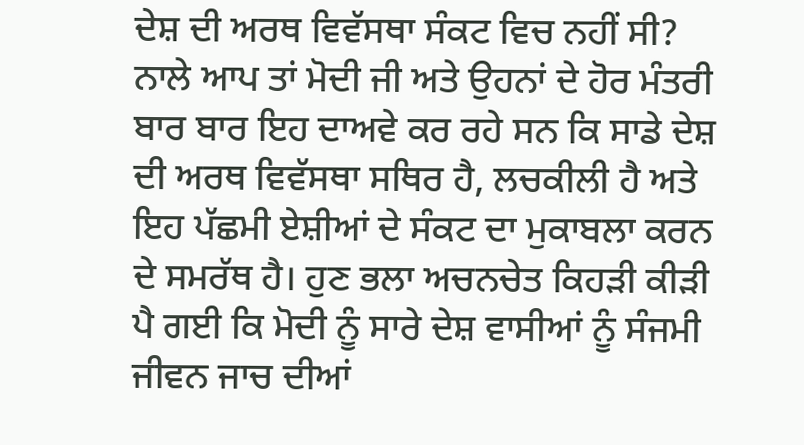ਦੇਸ਼ ਦੀ ਅਰਥ ਵਿਵੱਸਥਾ ਸੰਕਟ ਵਿਚ ਨਹੀਂ ਸੀ? ਨਾਲੇ ਆਪ ਤਾਂ ਮੋਦੀ ਜੀ ਅਤੇ ਉਹਨਾਂ ਦੇ ਹੋਰ ਮੰਤਰੀ ਬਾਰ ਬਾਰ ਇਹ ਦਾਅਵੇ ਕਰ ਰਹੇ ਸਨ ਕਿ ਸਾਡੇ ਦੇਸ਼ ਦੀ ਅਰਥ ਵਿਵੱਸਥਾ ਸਥਿਰ ਹੈ, ਲਚਕੀਲੀ ਹੈ ਅਤੇ ਇਹ ਪੱਛਮੀ ਏਸ਼ੀਆਂ ਦੇ ਸੰਕਟ ਦਾ ਮੁਕਾਬਲਾ ਕਰਨ ਦੇ ਸਮਰੱਥ ਹੈ। ਹੁਣ ਭਲਾ ਅਚਨਚੇਤ ਕਿਹੜੀ ਕੀੜੀ ਪੈ ਗਈ ਕਿ ਮੋਦੀ ਨੂੰ ਸਾਰੇ ਦੇਸ਼ ਵਾਸੀਆਂ ਨੂੰ ਸੰਜਮੀ ਜੀਵਨ ਜਾਚ ਦੀਆਂ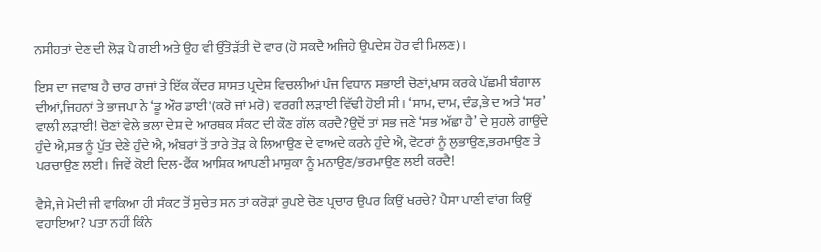ਨਸੀਹਤਾਂ ਦੇਣ ਦੀ ਲੋੜ ਪੈ ਗਈ ਅਤੇ ਉਹ ਵੀ ਉੱਤੋੜੱਤੀ ਦੋ ਵਾਰ (ਹੋ ਸਕਦੈ ਅਜਿਹੇ ਉਪਦੇਸ਼ ਹੋਰ ਵੀ ਮਿਲਣ)।

ਇਸ ਦਾ ਜਵਾਬ ਹੈ ਚਾਰ ਰਾਜਾਂ ਤੇ ਇੱਕ ਕੇਂਦਰ ਸ਼ਾਸਤ ਪ੍ਰਦੇਸ਼ ਵਿਚਲੀਆਂ ਪੰਜ ਵਿਧਾਨ ਸਭਾਈ ਚੋਣਾਂ,ਖਾਸ ਕਰਕੇ ਪੱਛਮੀ ਬੰਗਾਲ ਦੀਆਂ,ਜਿਹਨਾਂ ਤੇ ਭਾਜਪਾ ਨੇ ‘ਡੂ ਔਰ ਡਾਈ'(ਕਰੋ ਜਾਂ ਮਰੋ) ਵਰਗੀ ਲੜਾਈ ਵਿੱਢੀ ਹੋਈ ਸੀ। ‘ਸਾਮ, ਦਾਮ, ਦੰਡ,ਭੇ ਦ ਅਤੇ ‘ਸਰ’ ਵਾਲੀ ਲੜਾਈ! ਚੋਣਾਂ ਵੇਲੇ ਭਲਾ ਦੇਸ਼ ਦੇ ਆਰਥਕ ਸੰਕਟ ਦੀ ਕੌਣ ਗੱਲ ਕਰਦੈ?ਉਦੋਂ ਤਾਂ ਸਭ ਜਣੇ ‘ਸਭ ਅੱਛਾ ਹੈ’ ਦੇ ਸੁਹਲੇ ਗਾਉਂਦੇ ਹੁੰਦੇ ਐ,ਸਭ ਨੂੰ ਪੁੱਤ ਦੇਣੇ ਹੁੰਦੇ ਐ, ਅੰਬਰਾਂ ਤੋਂ ਤਾਰੇ ਤੋੜ ਕੇ ਲਿਆਉਣ ਦੇ ਵਾਅਦੇ ਕਰਨੇ ਹੁੰਦੇ ਐ, ਵੋਟਰਾਂ ਨੂੰ ਲੁਭਾਉਣ,ਭਰਮਾਉਣ ਤੇ ਪਰਚਾਉਣ ਲਈ। ਜਿਵੇਂ ਕੋਈ ਦਿਲ-ਫੈਂਕ ਆਸ਼ਿਕ ਆਪਣੀ ਮਾਸ਼ੁਕਾ ਨੂੰ ਮਨਾਉਣ/ਭਰਮਾਉਣ ਲਈ ਕਰਦੈ!

ਵੈਸੇ,ਜੇ ਮੋਦੀ ਜੀ ਵਾਕਿਆ ਹੀ ਸੰਕਟ ਤੋਂ ਸੁਚੇਤ ਸਨ ਤਾਂ ਕਰੋੜਾਂ ਰੁਪਏ ਚੋਣ ਪ੍ਰਚਾਰ ਉਪਰ ਕਿਉਂ ਖਰਚੇ? ਪੈਸਾ ਪਾਣੀ ਵਾਂਗ ਕਿਉਂ ਵਹਾਇਆ? ਪਤਾ ਨਹੀਂ ਕਿੰਨੇ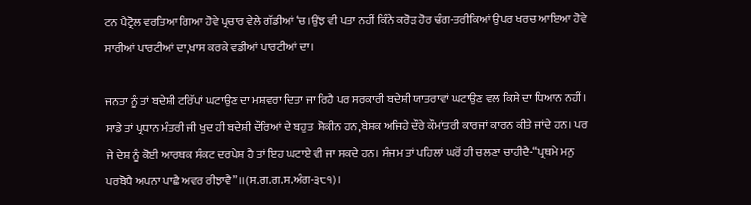ਟਨ ਪੈਟ੍ਰੋਲ ਵਰਤਿਆ ਗਿਆ ਹੋਵੇ ਪ੍ਰਚਾਰ ਵੇਲੇ ਗੱਡੀਆਂ ‘ਚ।ਉਂਝ ਵੀ ਪਤਾ ਨਹੀਂ ਕਿੰਨੇ ਕਰੋੜ ਹੋਰ ਢੰਗ-ਤਰੀਕਿਆਂ ਉਪਰ ਖਰਚ ਆਇਆ ਹੋਵੇ ਸਾਰੀਆਂ ਪਾਰਟੀਆਂ ਦਾ,ਖਾਸ ਕਰਕੇ ਵਡੀਆਂ ਪਾਰਟੀਆਂ ਦਾ।

ਜਨਤਾ ਨੂੰ ਤਾਂ ਬਦੇਸ਼ੀ ਟਰਿੱਪਾਂ ਘਟਾਉਣ ਦਾ ਮਸ਼ਵਰਾ ਦਿਤਾ ਜਾ ਰਿਹੈ ਪਰ ਸਰਕਾਰੀ ਬਦੇਸ਼ੀ ਯਾਤਰਾਵਾਂ ਘਟਾਉਣ ਵਲ ਕਿਸੇ ਦਾ ਧਿਆਨ ਨਹੀਂ। ਸਾਡੇ ਤਾਂ ਪ੍ਰਧਾਨ ਮੰਤਰੀ ਜੀ ਖੁਦ ਹੀ ਬਦੇਸ਼ੀ ਦੌਰਿਆਂ ਦੇ ਬਹੁਤ  ਸ਼ੋਕੀਨ ਹਨ,ਬੇਸ਼ਕ ਅਜਿਹੇ ਦੌਰੇ ਕੌਮਾਂਤਰੀ ਕਾਰਜਾਂ ਕਾਰਨ ਕੀਤੇ ਜਾਂਦੇ ਹਨ। ਪਰ ਜੇ ਦੇਸ਼ ਨੂੰ ਕੋਈ ਆਰਥਕ ਸੰਕਟ ਦਰਪੇਸ਼ ਹੈ ਤਾਂ ਇਹ ਘਟਾਏ ਵੀ ਜਾ ਸਕਦੇ ਹਨ। ਸੰਜਮ ਤਾਂ ਪਹਿਲਾਂ ਘਰੋਂ ਹੀ ਚਲਣਾ ਚਾਹੀਦੈ-“ਪ੍ਰਥਮੇ ਮਨੁ ਪਰਬੋਧੈ ਅਪਨਾ ਪਾਛੈ ਅਵਰ ਰੀਝਾਵੈ”।।(ਸ.ਗ.ਗ.ਸ.ਅੰਗ-੩੮੧)।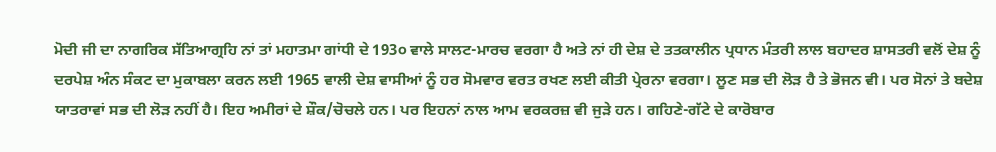ਮੋਦੀ ਜੀ ਦਾ ਨਾਗਰਿਕ ਸੱਤਿਆਗ੍ਰਹਿ ਨਾਂ ਤਾਂ ਮਹਾਤਮਾ ਗਾਂਧੀ ਦੇ 193੦ ਵਾਲੇ ਸਾਲਟ-ਮਾਰਚ ਵਰਗਾ ਹੈ ਅਤੇ ਨਾਂ ਹੀ ਦੇਸ਼ ਦੇ ਤਤਕਾਲੀਨ ਪ੍ਰਧਾਨ ਮੰਤਰੀ ਲਾਲ ਬਹਾਦਰ ਸ਼ਾਸਤਰੀ ਵਲੋਂ ਦੇਸ਼ ਨੂੰ ਦਰਪੇਸ਼ ਅੰਨ ਸੰਕਟ ਦਾ ਮੁਕਾਬਲਾ ਕਰਨ ਲਈ 1965 ਵਾਲੀ ਦੇਸ਼ ਵਾਸੀਆਂ ਨੂੰ ਹਰ ਸੋਮਵਾਰ ਵਰਤ ਰਖਣ ਲਈ ਕੀਤੀ ਪ੍ਰੇਰਨਾ ਵਰਗਾ। ਲੂਣ ਸਭ ਦੀ ਲੋੜ ਹੈ ਤੇ ਭੋਜਨ ਵੀ। ਪਰ ਸੋਨਾਂ ਤੇ ਬਦੇਸ਼ ਯਾਤਰਾਵਾਂ ਸਭ ਦੀ ਲੋੜ ਨਹੀਂ ਹੈ। ਇਹ ਅਮੀਰਾਂ ਦੇ ਸ਼ੌਕ/ਚੋਚਲੇ ਹਨ। ਪਰ ਇਹਨਾਂ ਨਾਲ ਆਮ ਵਰਕਰਜ਼ ਵੀ ਜੁੜੇ ਹਨ। ਗਹਿਣੇ-ਗੱਟੇ ਦੇ ਕਾਰੋਬਾਰ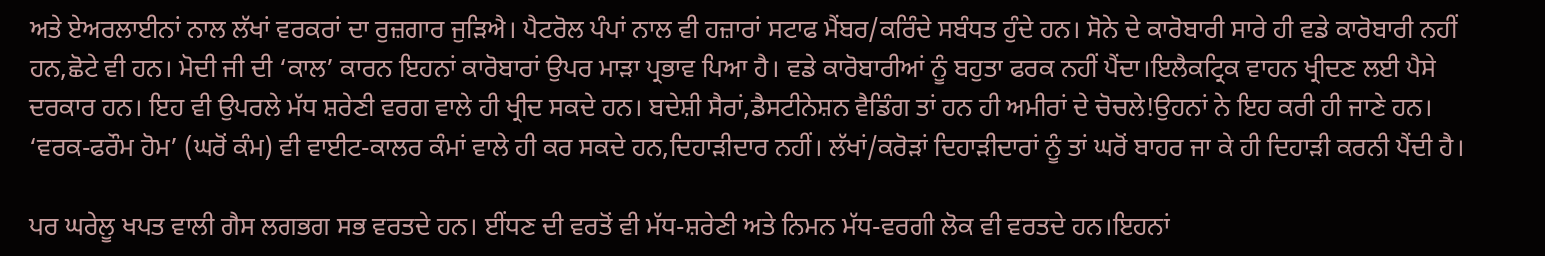ਅਤੇ ਏਅਰਲਾਈਨਾਂ ਨਾਲ ਲੱਖਾਂ ਵਰਕਰਾਂ ਦਾ ਰੁਜ਼ਗਾਰ ਜੁੜਿਐ। ਪੈਟਰੋਲ ਪੰਪਾਂ ਨਾਲ ਵੀ ਹਜ਼ਾਰਾਂ ਸਟਾਫ ਮੈਂਬਰ/ਕਰਿੰਦੇ ਸਬੰਧਤ ਹੁੰਦੇ ਹਨ। ਸੋਨੇ ਦੇ ਕਾਰੋਬਾਰੀ ਸਾਰੇ ਹੀ ਵਡੇ ਕਾਰੋਬਾਰੀ ਨਹੀਂ ਹਨ,ਛੋਟੇ ਵੀ ਹਨ। ਮੋਦੀ ਜੀ ਦੀ ‘ਕਾਲ’ ਕਾਰਨ ਇਹਨਾਂ ਕਾਰੋਬਾਰਾਂ ਉਪਰ ਮਾੜਾ ਪ੍ਰਭਾਵ ਪਿਆ ਹੈ। ਵਡੇ ਕਾਰੋਬਾਰੀਆਂ ਨੂੰ ਬਹੁਤਾ ਫਰਕ ਨਹੀਂ ਪੈਂਦਾ।ਇਲੈਕਟ੍ਰਿਕ ਵਾਹਨ ਖ੍ਰੀਦਣ ਲਈ ਪੈਸੇ ਦਰਕਾਰ ਹਨ। ਇਹ ਵੀ ਉਪਰਲੇ ਮੱਧ ਸ਼ਰੇਣੀ ਵਰਗ ਵਾਲੇ ਹੀ ਖ੍ਰੀਦ ਸਕਦੇ ਹਨ। ਬਦੇਸ਼ੀ ਸੈਰਾਂ,ਡੈਸਟੀਨੇਸ਼ਨ ਵੈਡਿੰਗ ਤਾਂ ਹਨ ਹੀ ਅਮੀਰਾਂ ਦੇ ਚੋਚਲੇ!ਉਹਨਾਂ ਨੇ ਇਹ ਕਰੀ ਹੀ ਜਾਣੇ ਹਨ। ‘ਵਰਕ-ਫਰੌਮ ਹੋਮ’ (ਘਰੋਂ ਕੰਮ) ਵੀ ਵਾਈਟ-ਕਾਲਰ ਕੰਮਾਂ ਵਾਲੇ ਹੀ ਕਰ ਸਕਦੇ ਹਨ,ਦਿਹਾੜੀਦਾਰ ਨਹੀਂ। ਲੱਖਾਂ/ਕਰੋੜਾਂ ਦਿਹਾੜੀਦਾਰਾਂ ਨੂੰ ਤਾਂ ਘਰੋਂ ਬਾਹਰ ਜਾ ਕੇ ਹੀ ਦਿਹਾੜੀ ਕਰਨੀ ਪੈਂਦੀ ਹੈ।

ਪਰ ਘਰੇਲੂ ਖਪਤ ਵਾਲੀ ਗੈਸ ਲਗਭਗ ਸਭ ਵਰਤਦੇ ਹਨ। ਈਂਧਣ ਦੀ ਵਰਤੋਂ ਵੀ ਮੱਧ-ਸ਼ਰੇਣੀ ਅਤੇ ਨਿਮਨ ਮੱਧ-ਵਰਗੀ ਲੋਕ ਵੀ ਵਰਤਦੇ ਹਨ।ਇਹਨਾਂ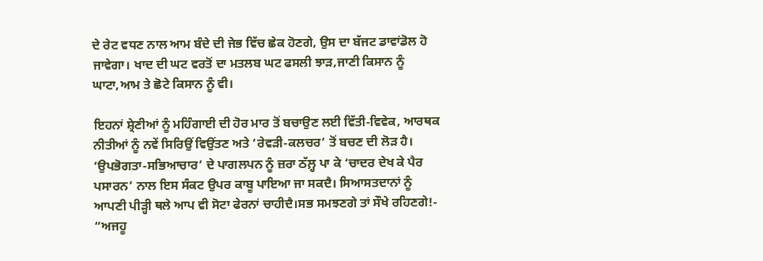ਦੇ ਰੇਟ ਵਧਣ ਨਾਲ ਆਮ ਬੰਦੇ ਦੀ ਜੇਭ ਵਿੱਚ ਛੇਕ ਹੋਣਗੇ, ਉਸ ਦਾ ਬੱਜਟ ਡਾਵਾਂਡੋਲ ਹੋ ਜਾਵੇਗਾ। ਖਾਦ ਦੀ ਘਟ ਵਰਤੋਂ ਦਾ ਮਤਲਬ ਘਟ ਫਸਲੀ ਝਾੜ,ਜਾਣੀ ਕਿਸਾਨ ਨੂੰ ਘਾਟਾ,ਆਮ ਤੇ ਛੋਟੇ ਕਿਸਾਨ ਨੂੰ ਵੀ।

ਇਹਨਾਂ ਸ਼੍ਰੇਣੀਆਂ ਨੂੰ ਮਹਿੰਗਾਈ ਦੀ ਹੋਰ ਮਾਰ ਤੋਂ ਬਚਾਉਣ ਲਈ ਵਿੱਤੀ-ਵਿਵੇਕ, ਆਰਥਕ ਨੀਤੀਆਂ ਨੂੰ ਨਵੇਂ ਸਿਰਿਉਂ ਵਿਉਂਤਣ ਅਤੇ ‘ਰੇਵੜੀ-ਕਲਚਰ’ ਤੋਂ ਬਚਣ ਦੀ ਲੋੜ ਹੈ। ‘ਉਪਭੋਗਤਾ-ਸਭਿਆਚਾਰ’ ਦੇ ਪਾਗਲਪਨ ਨੂੰ ਜ਼ਰਾ ਠੱਲ਼੍ਹ ਪਾ ਕੇ ‘ਚਾਦਰ ਦੇਖ ਕੇ ਪੈਰ ਪਸਾਰਨ’ ਨਾਲ ਇਸ ਸੰਕਟ ਉਪਰ ਕਾਬੂ ਪਾਇਆ ਜਾ ਸਕਦੈ। ਸਿਆਸਤਦਾਨਾਂ ਨੂੰ ਆਪਣੀ ਪੀੜ੍ਹੀ ਥਲੇ ਆਪ ਵੀ ਸੋਟਾ ਫੇਰਨਾਂ ਚਾਹੀਦੈ।ਸਭ ਸਮਝਣਗੇ ਤਾਂ ਸੌਖੇ ਰਹਿਣਗੇ!- “ਅਜਹੂ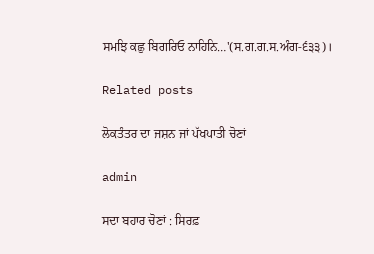ਸਮਝਿ ਕਛੁ ਬਿਗਰਿਓ ਨਾਹਿਨਿ…'(ਸ.ਗ.ਗ.ਸ.ਅੰਗ-੬੩੩)।

Related posts

ਲੋਕਤੰਤਰ ਦਾ ਜਸ਼ਨ ਜਾਂ ਪੱਖਪਾਤੀ ਚੋਣਾਂ

admin

ਸਦਾ ਬਹਾਰ ਚੋਣਾਂ : ਸਿਰਫ਼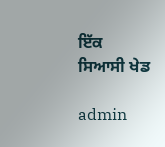ਇੱਕ ਸਿਆਸੀ ਖੇਡ

admin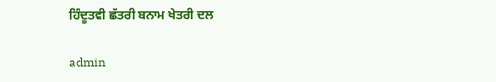ਹਿੰਦੂਤਵੀ ਛੱਤਰੀ ਬਨਾਮ ਖੇਤਰੀ ਦਲ

admin